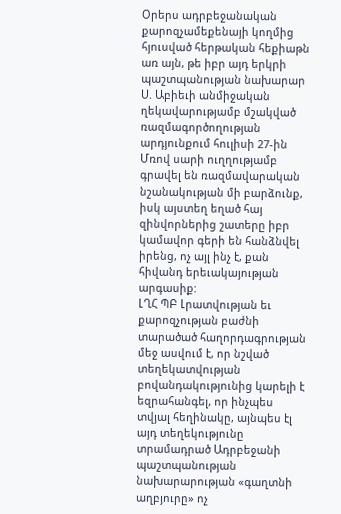Օրերս ադրբեջանական քարոզչամեքենայի կողմից հյուսված հերթական հեքիաթն առ այն, թե իբր այդ երկրի պաշտպանության նախարար Ս. Աբիեւի անմիջական ղեկավարությամբ մշակված ռազմագործողության արդյունքում հուլիսի 27-ին Մռով սարի ուղղությամբ գրավել են ռազմավարական նշանակության մի բարձունք, իսկ այստեղ եղած հայ զինվորներից շատերը իբր կամավոր գերի են հանձնվել իրենց, ոչ այլ ինչ է, քան հիվանդ երեւակայության արգասիք:
ԼՂՀ ՊԲ Լրատվության եւ քարոզչության բաժնի տարածած հաղորդագրության մեջ ասվում է, որ նշված տեղեկատվության բովանդակությունից կարելի է եզրահանգել, որ ինչպես տվյալ հեղինակը, այնպես էլ այդ տեղեկությունը տրամադրած Ադրբեջանի պաշտպանության նախարարության «գաղտնի աղբյուրը» ոչ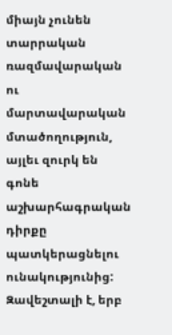միայն չունեն տարրական ռազմավարական ու մարտավարական մտածողություն, այլեւ զուրկ են գոնե աշխարհագրական դիրքը պատկերացնելու ունակությունից: Զավեշտալի է, երբ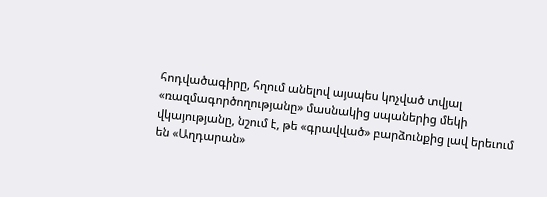հոդվածագիրը, հղում անելով այսպես կոչված տվյալ «ռազմագործողությանը» մասնակից սպաներից մեկի վկայությանը, նշում է, թե «գրավված» բարձունքից լավ երեւում են «Աղդարան»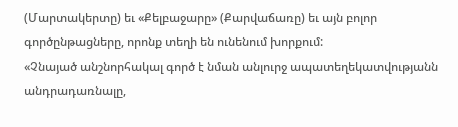(Մարտակերտը) եւ «Քելբաջարը» (Քարվաճառը) եւ այն բոլոր գործընթացները, որոնք տեղի են ունենում խորքում:
«Չնայած անշնորհակալ գործ է նման անլուրջ ապատեղեկատվությանն անդրադառնալը,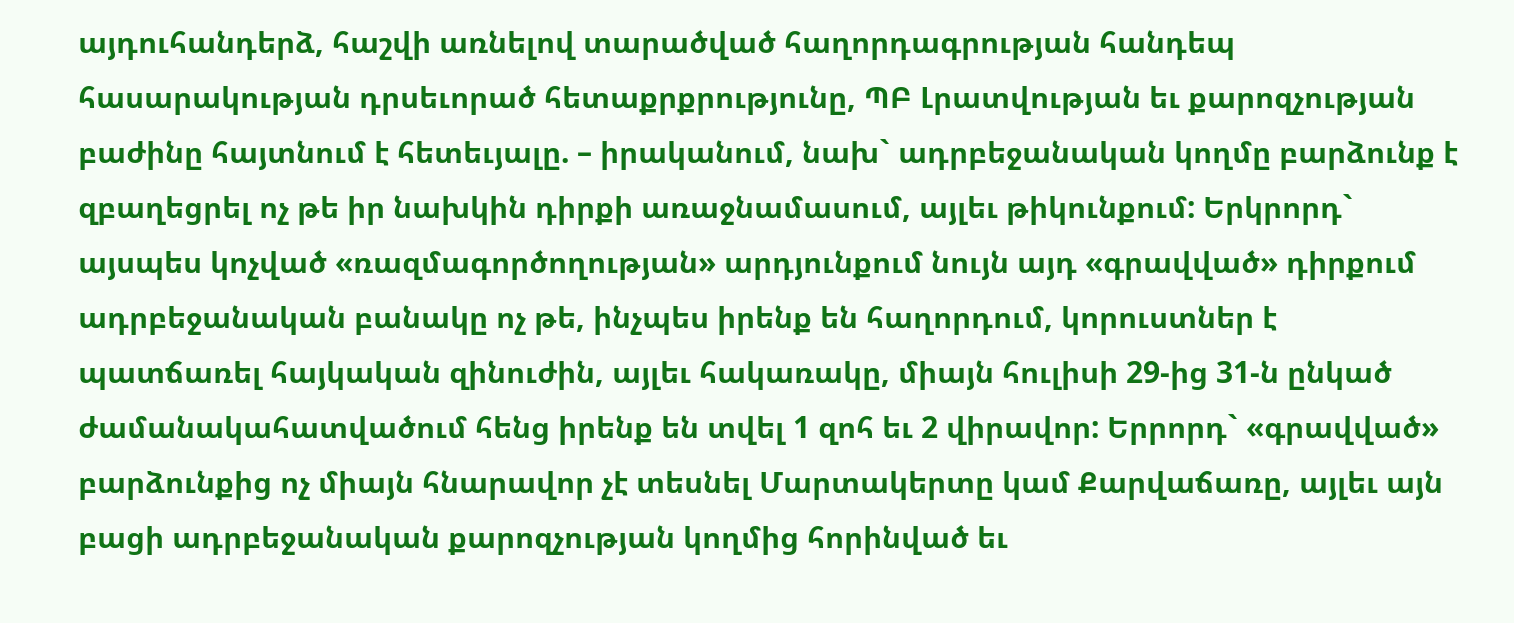այդուհանդերձ, հաշվի առնելով տարածված հաղորդագրության հանդեպ հասարակության դրսեւորած հետաքրքրությունը, ՊԲ Լրատվության եւ քարոզչության բաժինը հայտնում է հետեւյալը. – իրականում, նախ` ադրբեջանական կողմը բարձունք է զբաղեցրել ոչ թե իր նախկին դիրքի առաջնամասում, այլեւ թիկունքում: Երկրորդ` այսպես կոչված «ռազմագործողության» արդյունքում նույն այդ «գրավված» դիրքում ադրբեջանական բանակը ոչ թե, ինչպես իրենք են հաղորդում, կորուստներ է պատճառել հայկական զինուժին, այլեւ հակառակը, միայն հուլիսի 29-ից 31-ն ընկած ժամանակահատվածում հենց իրենք են տվել 1 զոհ եւ 2 վիրավոր: Երրորդ` «գրավված» բարձունքից ոչ միայն հնարավոր չէ տեսնել Մարտակերտը կամ Քարվաճառը, այլեւ այն բացի ադրբեջանական քարոզչության կողմից հորինված եւ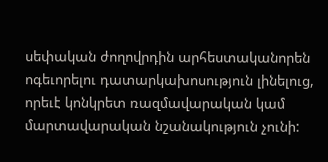սեփական ժողովրդին արհեստականորեն ոգեւորելու դատարկախոսություն լինելուց, որեւէ կոնկրետ ռազմավարական կամ մարտավարական նշանակություն չունի: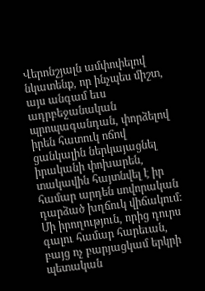Վերոնշյալն ամփոփելով նկատենք, որ ինչպես միշտ, այս անգամ եւս ադրբեջանական պրոպագանդան, փորձելով իրեն հատուկ ոճով ցանկալին ներկայացնել իրականի փոխարեն, տակավին հայտնվել է իր համար արդեն սովորական դարձած խղճուկ վիճակում: Մի իրողություն, որից դուրս գալու համար հարեւան, բայց ոչ բարյացկամ երկրի պետական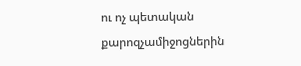ու ոչ պետական քարոզչամիջոցներին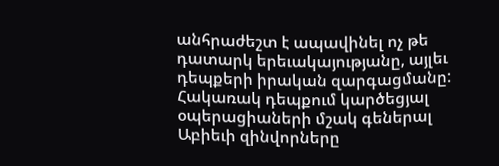անհրաժեշտ է ապավինել ոչ թե դատարկ երեւակայությանը, այլեւ դեպքերի իրական զարգացմանը: Հակառակ դեպքում կարծեցյալ օպերացիաների մշակ գեներալ Աբիեւի զինվորները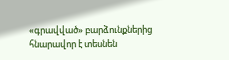«գրավված» բարձունքներից հնարավոր է տեսնեն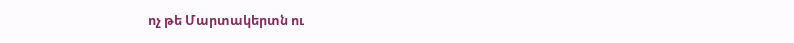ոչ թե Մարտակերտն ու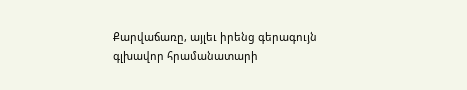Քարվաճառը, այլեւ իրենց գերագույն գլխավոր հրամանատարի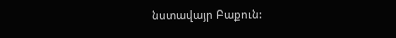նստավայր Բաքուն: